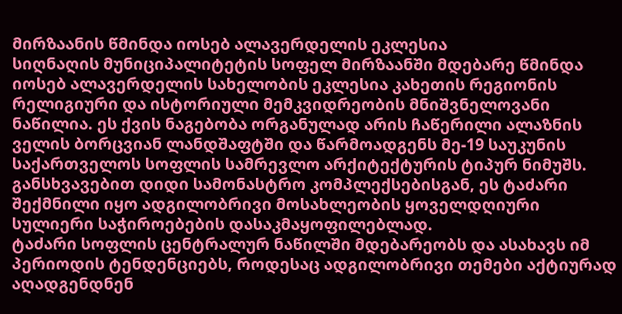მირზაანის წმინდა იოსებ ალავერდელის ეკლესია
სიღნაღის მუნიციპალიტეტის სოფელ მირზაანში მდებარე წმინდა იოსებ ალავერდელის სახელობის ეკლესია კახეთის რეგიონის რელიგიური და ისტორიული მემკვიდრეობის მნიშვნელოვანი ნაწილია. ეს ქვის ნაგებობა ორგანულად არის ჩაწერილი ალაზნის ველის ბორცვიან ლანდშაფტში და წარმოადგენს მე-19 საუკუნის საქართველოს სოფლის სამრევლო არქიტექტურის ტიპურ ნიმუშს. განსხვავებით დიდი სამონასტრო კომპლექსებისგან, ეს ტაძარი შექმნილი იყო ადგილობრივი მოსახლეობის ყოველდღიური სულიერი საჭიროებების დასაკმაყოფილებლად.
ტაძარი სოფლის ცენტრალურ ნაწილში მდებარეობს და ასახავს იმ პერიოდის ტენდენციებს, როდესაც ადგილობრივი თემები აქტიურად აღადგენდნენ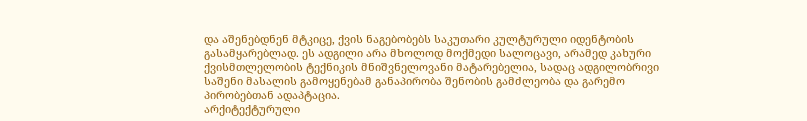და აშენებდნენ მტკიცე, ქვის ნაგებობებს საკუთარი კულტურული იდენტობის გასამყარებლად. ეს ადგილი არა მხოლოდ მოქმედი სალოცავი, არამედ კახური ქვისმთლელობის ტექნიკის მნიშვნელოვანი მატარებელია, სადაც ადგილობრივი საშენი მასალის გამოყენებამ განაპირობა შენობის გამძლეობა და გარემო პირობებთან ადაპტაცია.
არქიტექტურული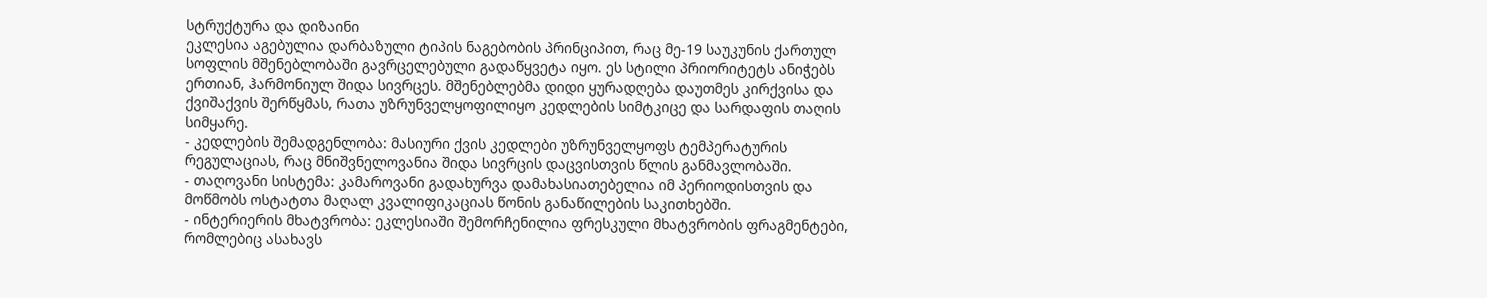სტრუქტურა და დიზაინი
ეკლესია აგებულია დარბაზული ტიპის ნაგებობის პრინციპით, რაც მე-19 საუკუნის ქართულ სოფლის მშენებლობაში გავრცელებული გადაწყვეტა იყო. ეს სტილი პრიორიტეტს ანიჭებს ერთიან, ჰარმონიულ შიდა სივრცეს. მშენებლებმა დიდი ყურადღება დაუთმეს კირქვისა და ქვიშაქვის შერწყმას, რათა უზრუნველყოფილიყო კედლების სიმტკიცე და სარდაფის თაღის სიმყარე.
- კედლების შემადგენლობა: მასიური ქვის კედლები უზრუნველყოფს ტემპერატურის რეგულაციას, რაც მნიშვნელოვანია შიდა სივრცის დაცვისთვის წლის განმავლობაში.
- თაღოვანი სისტემა: კამაროვანი გადახურვა დამახასიათებელია იმ პერიოდისთვის და მოწმობს ოსტატთა მაღალ კვალიფიკაციას წონის განაწილების საკითხებში.
- ინტერიერის მხატვრობა: ეკლესიაში შემორჩენილია ფრესკული მხატვრობის ფრაგმენტები, რომლებიც ასახავს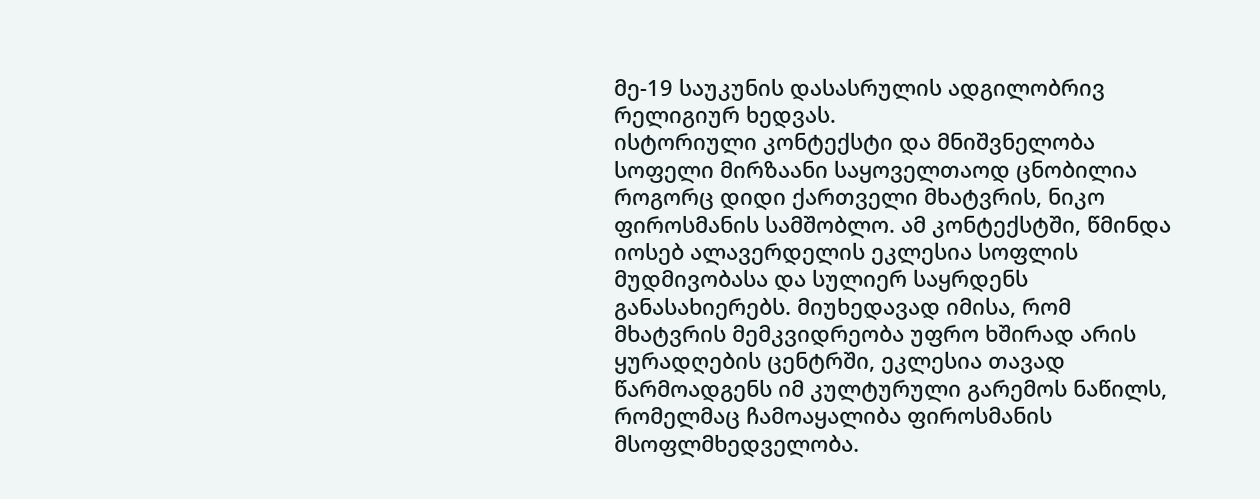მე-19 საუკუნის დასასრულის ადგილობრივ რელიგიურ ხედვას.
ისტორიული კონტექსტი და მნიშვნელობა
სოფელი მირზაანი საყოველთაოდ ცნობილია როგორც დიდი ქართველი მხატვრის, ნიკო ფიროსმანის სამშობლო. ამ კონტექსტში, წმინდა იოსებ ალავერდელის ეკლესია სოფლის მუდმივობასა და სულიერ საყრდენს განასახიერებს. მიუხედავად იმისა, რომ მხატვრის მემკვიდრეობა უფრო ხშირად არის ყურადღების ცენტრში, ეკლესია თავად წარმოადგენს იმ კულტურული გარემოს ნაწილს, რომელმაც ჩამოაყალიბა ფიროსმანის მსოფლმხედველობა.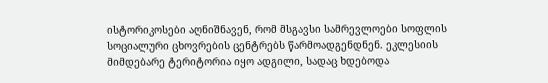ისტორიკოსები აღნიშნავენ, რომ მსგავსი სამრევლოები სოფლის სოციალური ცხოვრების ცენტრებს წარმოადგენდნენ. ეკლესიის მიმდებარე ტერიტორია იყო ადგილი, სადაც ხდებოდა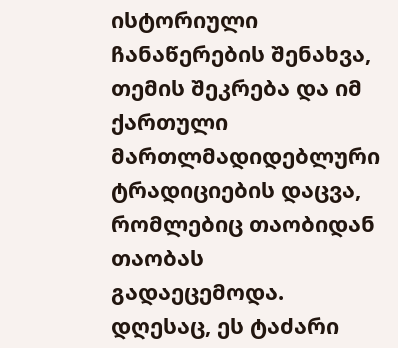ისტორიული ჩანაწერების შენახვა, თემის შეკრება და იმ ქართული მართლმადიდებლური ტრადიციების დაცვა, რომლებიც თაობიდან თაობას გადაეცემოდა. დღესაც, ეს ტაძარი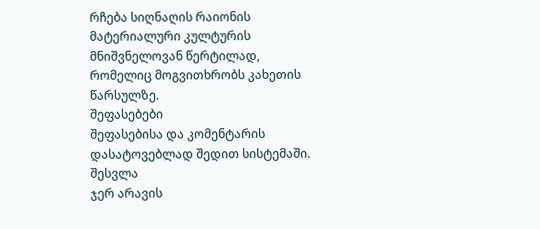რჩება სიღნაღის რაიონის მატერიალური კულტურის მნიშვნელოვან წერტილად, რომელიც მოგვითხრობს კახეთის წარსულზე.
შეფასებები
შეფასებისა და კომენტარის დასატოვებლად შედით სისტემაში. შესვლა
ჯერ არავის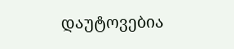დაუტოვებია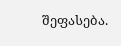შეფასება.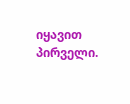იყავით პირველი.